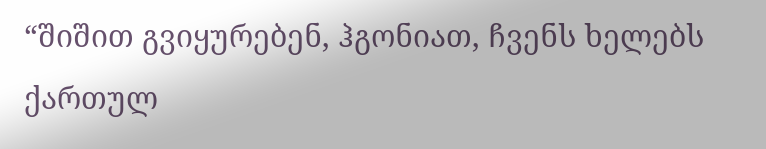“შიშით გვიყურებენ, ჰგონიათ, ჩვენს ხელებს ქართულ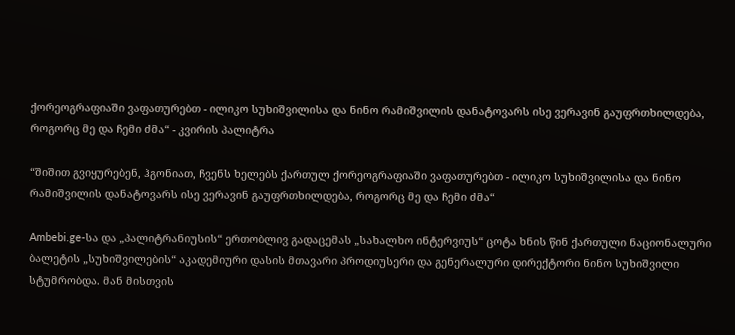ქორეოგრაფიაში ვაფათურებთ - ილიკო სუხიშვილისა და ნინო რამიშვილის დანატოვარს ისე ვერავინ გაუფრთხილდება, როგორც მე და ჩემი ძმა“ - კვირის პალიტრა

“შიშით გვიყურებენ, ჰგონიათ, ჩვენს ხელებს ქართულ ქორეოგრაფიაში ვაფათურებთ - ილიკო სუხიშვილისა და ნინო რამიშვილის დანატოვარს ისე ვერავინ გაუფრთხილდება, როგორც მე და ჩემი ძმა“

Ambebi.ge-სა და „პალიტრანიუსის“ ერთობლივ გადაცემას „სახალხო ინტერვიუს“ ცოტა ხნის წინ ქართული ნაციონალური ბალეტის „სუხიშვილების“ აკადემიური დასის მთავარი პროდიუსერი და გენერალური დირექტორი ნინო სუხიშვილი სტუმრობდა. მან მისთვის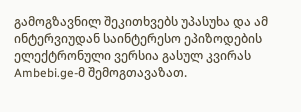გამოგზავნილ შეკითხვებს უპასუხა და ამ ინტერვიუდან საინტერესო ეპიზოდების ელექტრონული ვერსია გასულ კვირას Ambebi.ge-მ შემოგთავაზათ.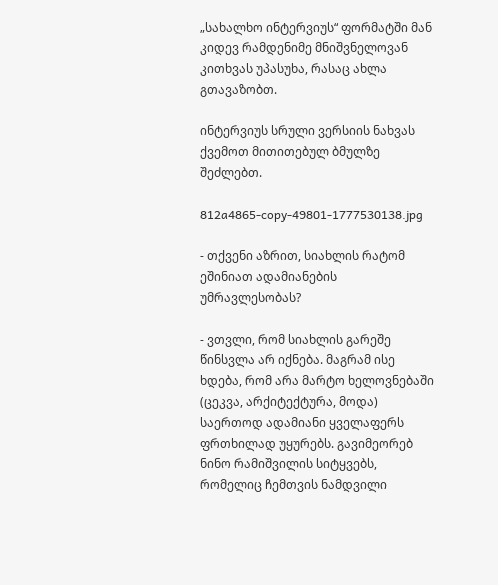„სახალხო ინტერვიუს“ ფორმატში მან კიდევ რამდენიმე მნიშვნელოვან კითხვას უპასუხა, რასაც ახლა გთავაზობთ.

ინტერვიუს სრული ვერსიის ნახვას ქვემოთ მითითებულ ბმულზე შეძლებთ.

812a4865-copy-49801-1777530138.jpg

- თქვენი აზრით, სიახლის რატომ ეშინიათ ადამიანების უმრავლესობას?

- ვთვლი, რომ სიახლის გარეშე წინსვლა არ იქნება. მაგრამ ისე ხდება, რომ არა მარტო ხელოვნებაში (ცეკვა, არქიტექტურა, მოდა) საერთოდ ადამიანი ყველაფერს ფრთხილად უყურებს. გავიმეორებ ნინო რამიშვილის სიტყვებს, რომელიც ჩემთვის ნამდვილი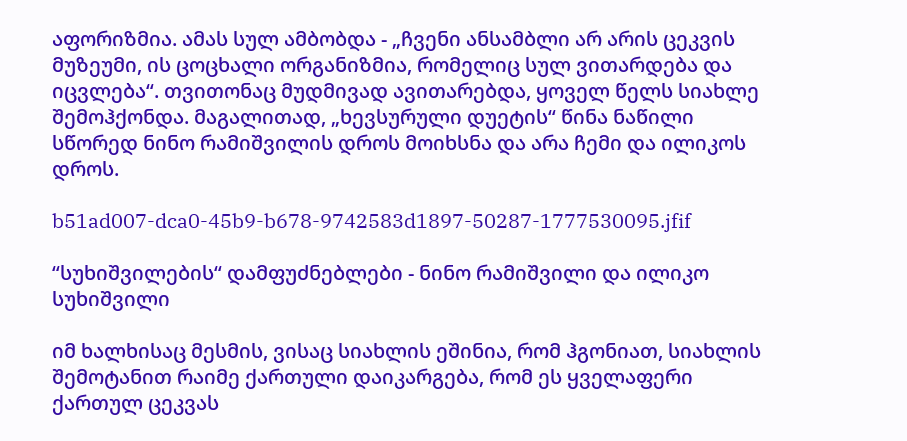აფორიზმია. ამას სულ ამბობდა - „ჩვენი ანსამბლი არ არის ცეკვის მუზეუმი, ის ცოცხალი ორგანიზმია, რომელიც სულ ვითარდება და იცვლება“. თვითონაც მუდმივად ავითარებდა, ყოველ წელს სიახლე შემოჰქონდა. მაგალითად, „ხევსურული დუეტის“ წინა ნაწილი სწორედ ნინო რამიშვილის დროს მოიხსნა და არა ჩემი და ილიკოს დროს.

b51ad007-dca0-45b9-b678-9742583d1897-50287-1777530095.jfif

“სუხიშვილების“ დამფუძნებლები - ნინო რამიშვილი და ილიკო სუხიშვილი

იმ ხალხისაც მესმის, ვისაც სიახლის ეშინია, რომ ჰგონიათ, სიახლის შემოტანით რაიმე ქართული დაიკარგება, რომ ეს ყველაფერი ქართულ ცეკვას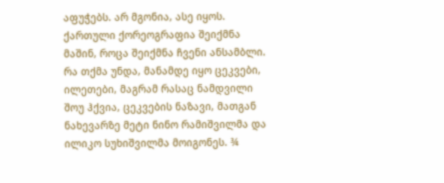აფუჭებს. არ მგონია, ასე იყოს. ქართული ქორეოგრაფია შეიქმნა მაშინ, როცა შეიქმნა ჩვენი ანსამბლი. რა თქმა უნდა, მანამდე იყო ცეკვები, ილეთები, მაგრამ რასაც ნამდვილი შოუ ჰქვია, ცეკვების ნაზავი, მათგან ნახევარზე მეტი ნინო რამიშვილმა და ილიკო სუხიშვილმა მოიგონეს. ¾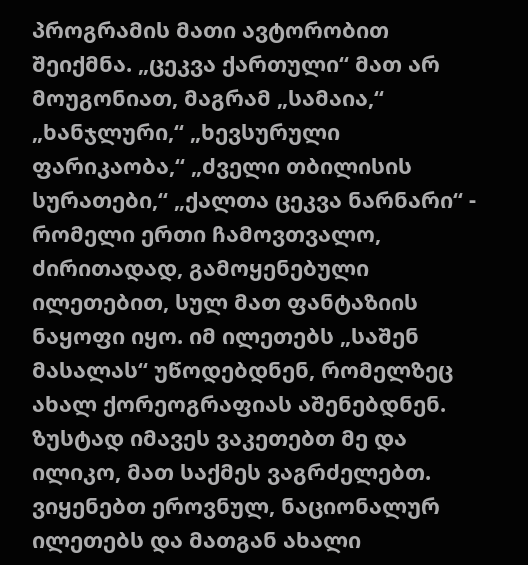პროგრამის მათი ავტორობით შეიქმნა. „ცეკვა ქართული“ მათ არ მოუგონიათ, მაგრამ „სამაია,“ „ხანჯლური,“ „ხევსურული ფარიკაობა,“ „ძველი თბილისის სურათები,“ „ქალთა ცეკვა ნარნარი“ - რომელი ერთი ჩამოვთვალო, ძირითადად, გამოყენებული ილეთებით, სულ მათ ფანტაზიის ნაყოფი იყო. იმ ილეთებს „საშენ მასალას“ უწოდებდნენ, რომელზეც ახალ ქორეოგრაფიას აშენებდნენ. ზუსტად იმავეს ვაკეთებთ მე და ილიკო, მათ საქმეს ვაგრძელებთ. ვიყენებთ ეროვნულ, ნაციონალურ ილეთებს და მათგან ახალი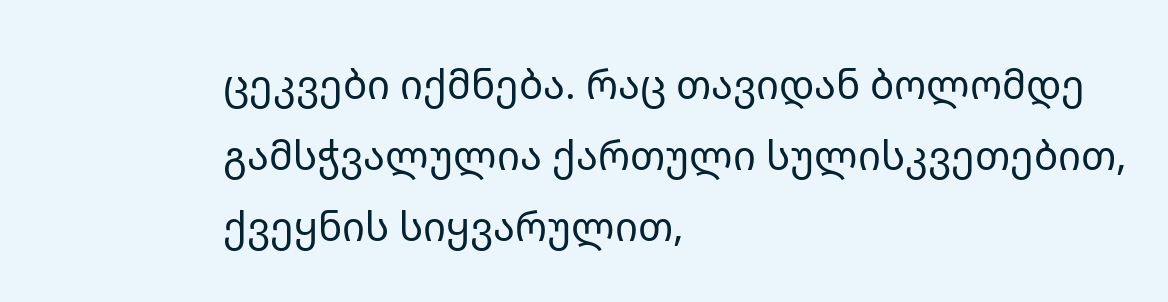ცეკვები იქმნება. რაც თავიდან ბოლომდე გამსჭვალულია ქართული სულისკვეთებით, ქვეყნის სიყვარულით,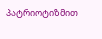პატრიოტიზმით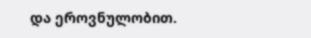და ეროვნულობით.